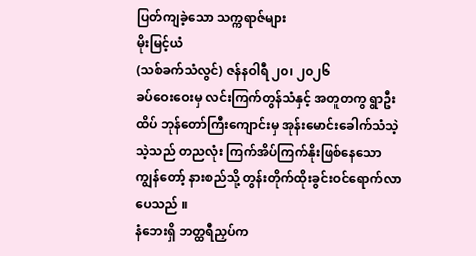ပြတ်ကျခဲ့သော သက္ကရာဇ်များ
မိုးမြင့်ယံ
(သစ်ခက်သံလွင်) ဇန်နဝါရီ ၂၀၊ ၂၀၂၆
ခပ်ဝေးဝေးမှ လင်းကြက်တွန်သံနှင့် အတူတကွ ရွာဦးထိပ် ဘုန်တော်ကြီးကျောင်းမှ အုန်းမောင်းခေါက်သံသဲ့သဲ့သည် တညလုံး ကြက်အိပ်ကြက်နိုးဖြစ်နေသော ကျွန်တော့် နားစည်သို့ တွန်းတိုက်ထိုးခွင်းဝင်ရောက်လာပေသည် ။
နံဘေးရှိ ဘတ္ထရီညှပ်က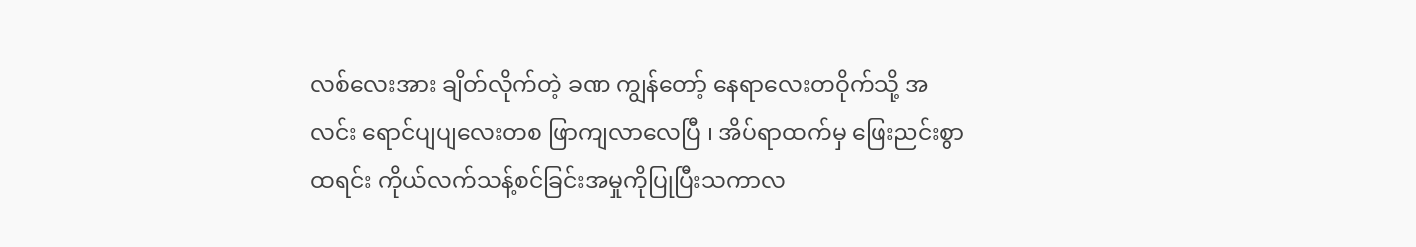လစ်လေးအား ချိတ်လိုက်တဲ့ ခဏ ကျွန်တော့် နေရာလေးတဝိုက်သို့ အလင်း ရောင်ပျပျလေးတစ ဖြာကျလာလေပြီ ၊ အိပ်ရာထက်မှ ဖြေးညင်းစွာထရင်း ကိုယ်လက်သန့်စင်ခြင်းအမှုကိုပြုပြီးသကာလ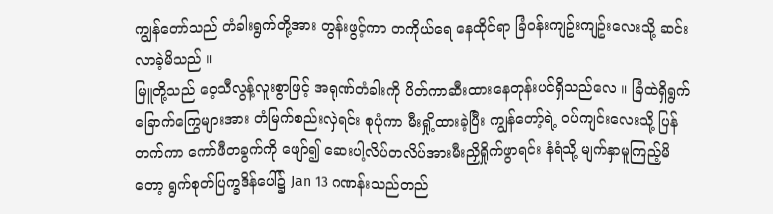ကျွန်တော်သည် တံခါးရွက်တို့အား တွန်းဖွင့်ကာ တကိုယ်ရေ နေထိုင်ရာ ခြံဝန်းကျဥ်းကျဥ်းလေးသို့ ဆင်းလာခဲ့မိသည် ။
မြူတို့သည် ဝေ့သီလွန့်လူးစွာဖြင့် အရုဏ်တံခါးကို ပိတ်ကာဆီးထားနေတုန်းပင်ရှိသည်လေ ။ ခြံထဲရှိရွက်ခြောက်ကြွေများအား တံမြက်စည်းလှဲရင်း စုပုံကာ မီးရှို့ထားခဲ့ပြီး ကျွန်တော့်ရဲ့ ဝပ်ကျင်းလေးသို့ ပြန်တက်ကာ ကော်ဖီတခွက်ကို ဖျော်၍ ဆေးပါ့လိပ်တလိပ်အားမီးညှိရှိုက်ဖွာရင်း နံရံသို့ မျက်နှာမူကြည့်မိတော့ ရွက်စုတ်ပြက္ခဒိန်ပေါ်၌ Jan 13 ဂဏန်းသည်တည်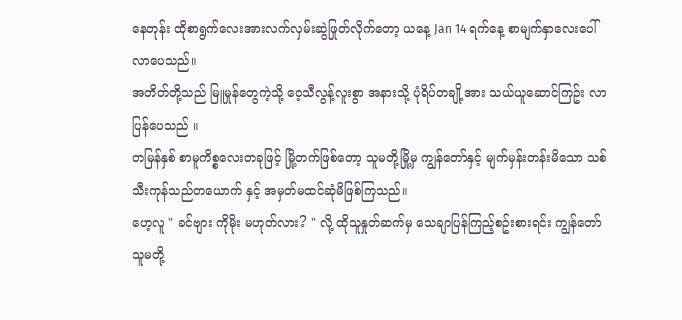နေတုန်း ထိုစာရွက်လေးအားလက်လှမ်းဆွဲဖြုတ်လိုက်တော့ ယနေ့ Jan 14 ရက်နေ့ စာမျက်နှာလေးပေါ်လာပေသည်။
အတိတ်တို့သည် မြူမှုန်တွေကဲ့သို့ ဝေ့သီလွန့်လူးစွာ အနားသို့ ပုံရိပ်တချို့အား သယ်ယူဆောင်ကြဥ်း လာပြန်ပေသည် ။
တမြန်နှစ် စာမူကိစ္စလေးတခုဖြင့် မြို့တက်ဖြစ်တော့ သူမတို့မြို့မှ ကျွန်တော်နှင့် မျက်မှန်းတန်းမိသော သစ်သီးကုန်သည်တယောက် နှင့် အမှတ်မထင်ဆုံမိဖြစ်ကြသည်။
ဟေ့လူ " ခင်ဗျား ကိုမိုး မဟုတ်လား? " လို့ ထိုသူနှုတ်ဆက်မှ သေချာပြန်ကြည့်စဥ်းစားရင်း ကျွန်တော် သူမတို့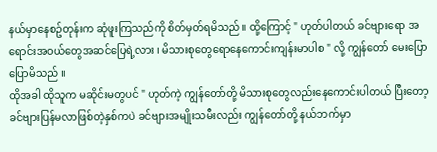နယ်မှာနေစဥ်တုန်းက ဆုံဖူးကြသည်ကို စိတ်မှတ်ရမိသည်။ ထို့ကြောင့် " ဟုတ်ပါတယ် ခင်ဗျားရော အရောင်းအဝယ်တွေအဆင်ပြေရဲ့လား ၊ မိသားစုတွေရောနေကောင်းကျန်းမာပါစ " လို့ ကျွန်တော် မေးပြောပြောမိသည် ။
ထိုအခါ ထိုသူက မဆိုင်းမတွပင် " ဟုတ်ကဲ့ ကျွန်တော်တို့ မိသားစုတွေလည်းနေကောင်းပါတယ် ပြီးတော့ ခင်ဗျားပြန်မလာဖြစ်တဲ့နှစ်ကပဲ ခင်ဗျားအမျိုးသမီးလည်း ကျွန်တော်တို့ နယ်ဘက်မှာ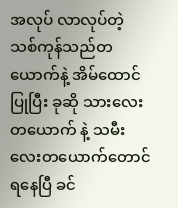အလုပ် လာလုပ်တဲ့ သစ်ကုန်သည်တယောက်နဲ့ အိမ်ထောင်ပြုပြီး ခုဆို သားလေးတယောက် နဲ့ သမီးလေးတယောက်တောင်ရနေပြီ ခင်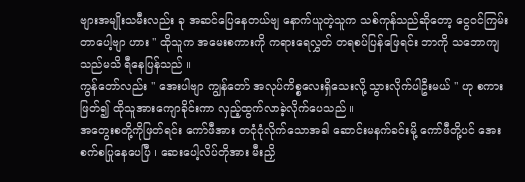ဗျားအမျိုးသမီးလည်း ခု အဆင်ပြေနေတယ်ဗျ နောက်ယူတဲ့သူက သစ်ကုန်သည်ဆိုတော့ ငွေဝင်ကြမ်းတာပေါ့ဗျာ ဟား " ထိုသူက အမေးစကားကို ကရားရေလွှတ် တရစပ်ပြန်ဖြေရင်း ဘာကို သဘောကျသည်မသိ ရီနေပြန်သည် ။
ကွန်တော်လည်း " အေးပါဗျာ ကျွန်တော် အလုပ်ကိစ္စလေးရှိသေးလို့ သွားလိုက်ပါဦးမယ် " ဟု စကားဖြတ်၍ ထိုသူအားကျောခိုင်းကာ လှည့်ထွက်လာခဲ့လိုက်ပေသည် ။
အတွေးစတို့ကိုဖြတ်ရင်း ကော်ဖီအား တငုံငုံလိုက်သောအခါ ဆောင်းမနက်ခင်းမို့ ကော်ဖီတို့ပင် အေးစက်စပြုနေပေပြီ ၊ ဆေးပေါ့လိပ်တိုအား မီးညှိ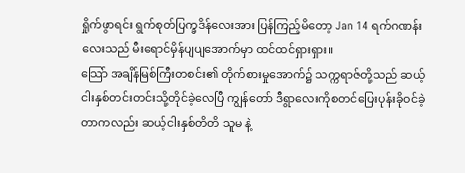ရှိုက်ဖွာရင်း ရွက်စုတ်ပြက္ခဒိန်လေးအား ပြန်ကြည့်မိတော့ Jan 14 ရက်ဂဏန်းလေးသည် မီးရောင်မှိန်ပျပျအောက်မှာ ထင်ထင်ရှားရှား။
သြော် အချိန်မြစ်ကြီးတစင်း၏ တိုက်စားမှုအောက်၌ သက္ကရာဇ်တို့သည် ဆယ့်ငါးနှစ်တင်းတင်းသို့တိုင်ခဲ့လေပြီ ကျွန်တော် ဒီရွာလေးကိုစတင်ပြေးပုန်းခိုဝင်ခဲ့တာကလည်း ဆယ့်ငါးနှစ်တိတိ သူမ နဲ့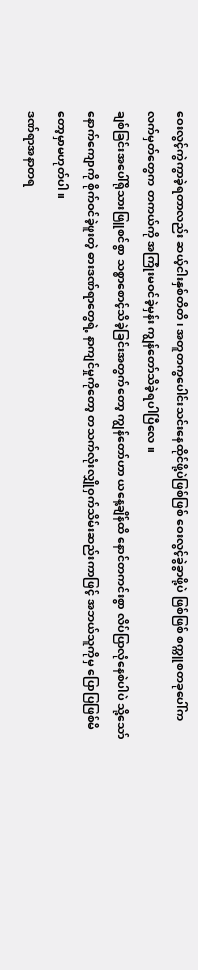ဝေးလွင့်ကွဲကွာခဲ့ရတာလည်း ဆယ့်ငါးနှစ်တိတိ ၊ အတူတကွပေါင်းသင်းနေထိုင်ဖို့ပဲဖြစ်ဖြစ် ဝေးလွင့်ခွဲခွာဖို့ပဲ ဖြစ်ဖြစ် စက္ကူစတခုပေါ်က လက်မှတ်တွေက တကယ်ကို အကြုံးမဝင်ခဲ့မှန်း ကျွန်တော်သိခဲ့ရပါပြီလေ ။
ချစ်ခြင်းအပေါ်ရိုသားဖြူစင်စွာ သစ္စာစောင့်သိခဲ့ခြင်းအတွက်တော့ ကျွန်တော်ဟာ ယနေ့ချိန်ထိ နောင်တကင်းစွာ လိပ်ပြာလုံနေစဲပါပဲ သို့သော် နောက်ကျောကို စိုက်ဝင်ခဲ့ဖူးတဲ့ ဓားဒဏ်ရာတွေရဲ့ နာကျင်မှုကိုတော့ တသက်လုံးလျှိုဝှက်သိမ်းဆည်းကာဖြင့် အဘယ်သူကိုမှ ပြောပြဖြစ်မိတော့မှာမဟုတ်ပါ ။
ဒဏ်ရာအနာတရ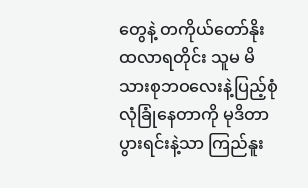တွေနဲ့ တကိုယ်တော်နိုးထလာရတိုင်း သူမ မိသားစုဘဝလေးနဲ့ပြည့်စုံလုံခြုံနေတာကို မုဒိတာပွားရင်းနဲ့သာ ကြည်နူး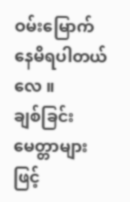ဝမ်းမြောက် နေမိရပါတယ်လေ ။
ချစ်ခြင်းမေတ္တာများဖြင့်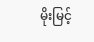မိုးမြင့်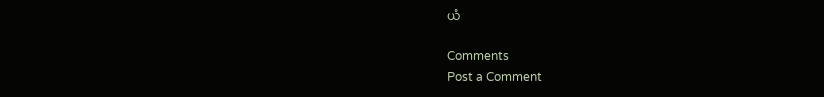ယံ

Comments
Post a Comment